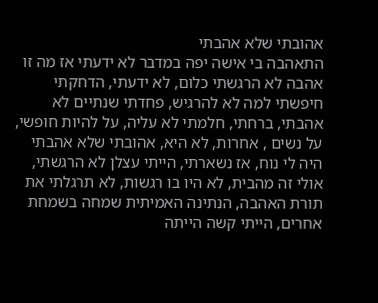אהובתי שלא אהבתי
התאהבה בי אישה יפה במדבר לא ידעתי אז מה זו אהבה לא הרגשתי כלום, לא ידעתי, הדחקתי חיפשתי למה לא להרגיש, פחדתי שנתיים לא אהבתי, ברחתי, חלמתי לא עליה, על להיות חופשי, על נשים , אחרות, לא היא, אהובתי שלא אהבתי היה לי נוח, אז נשארתי, הייתי עצלן לא הרגשתי, אולי זה מהבית, לא היו בו רגשות, לא תרגלתי את תורת האהבה, הנתינה האמיתית שמחה בשמחת אחרים, הייתי קשה הייתה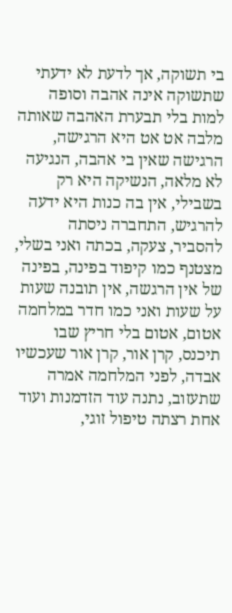בי תשוקה, אך לדעת לא ידעתי שתשוקה אינה אהבה וסופה למות בלי תבערת האהבה שאותה מלבה אט אט היא הרגישה, הרגישה שאין בי אהבה, הנגיעה לא מלאה, הנשיקה היא רק בשבילי, אין בה כנות היא ידעה להרגיש, התחברה ניסתה להסביר, צעקה, בכתה ואני בשלי, מצטנף כמו קיפוד בפינה, בפינה של אין הרגשה, אין תובנה שעות על שעות ואני כמו חדר במלחמה אטום, אטום בלי חריץ שבו תיכנס, קרן אור, קרן אור שעכשיו אבדה, לפני המלחמה אמרה שתעזוב, נתנה עוד הזדמנות ועוד אחת רצתה טיפול זוגי,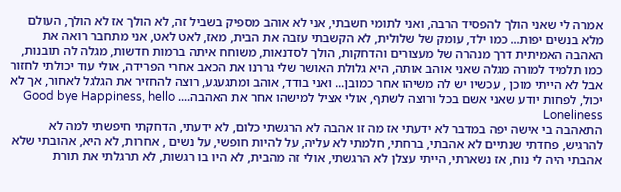אמרה לי שאני הולך להפסיד הרבה, ואני לתומי חשבתי, אני לא אוהב מספיק בשביל זה, לא הולך אז לא הולך, העולם מלא בנשים יפות... כמו ילד, עומק של שלולית, לא הקשבתי עזבה את הבית, מאז, לאט לאט, אני מתחבר רואה את האהבה האמיתית דרך מנהרה של מעצורים והדחקות, הולך לסדנאות, משוחח איתה ברמות חדשות, מגלה לה תובנות, כמו תלמיד למורה מגלה שאני אוהב אותה, היא גלולת האושר שלי גררנו את הכאב אחרי הפרידה, אולי עוד יכולתי לחזור אבל לא הייתי מוכן , עכשיו יש לה משיהו אחר כמובן... ואני בודד, אוהב ומתגעגע, רוצה להחזיר את הגלגל לאחור, אך לא יכול, לפחות יודע שאני אשם בכל ורוצה לשתף, אולי אציל למישהו אחר את האהבה.... Good bye Happiness, hello Loneliness
התאהבה בי אישה יפה במדבר לא ידעתי אז מה זו אהבה לא הרגשתי כלום, לא ידעתי, הדחקתי חיפשתי למה לא להרגיש, פחדתי שנתיים לא אהבתי, ברחתי, חלמתי לא עליה, על להיות חופשי, על נשים , אחרות, לא היא, אהובתי שלא אהבתי היה לי נוח, אז נשארתי, הייתי עצלן לא הרגשתי, אולי זה מהבית, לא היו בו רגשות, לא תרגלתי את תורת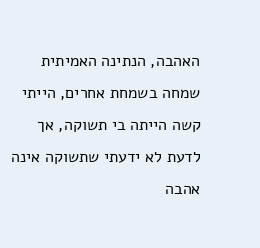האהבה, הנתינה האמיתית שמחה בשמחת אחרים, הייתי קשה הייתה בי תשוקה, אך לדעת לא ידעתי שתשוקה אינה אהבה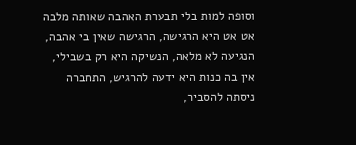וסופה למות בלי תבערת האהבה שאותה מלבה אט אט היא הרגישה, הרגישה שאין בי אהבה, הנגיעה לא מלאה, הנשיקה היא רק בשבילי, אין בה כנות היא ידעה להרגיש, התחברה ניסתה להסביר,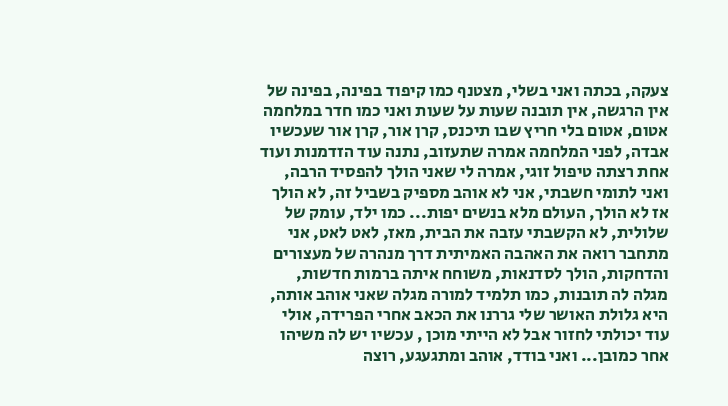צעקה, בכתה ואני בשלי, מצטנף כמו קיפוד בפינה, בפינה של אין הרגשה, אין תובנה שעות על שעות ואני כמו חדר במלחמה אטום, אטום בלי חריץ שבו תיכנס, קרן אור, קרן אור שעכשיו אבדה, לפני המלחמה אמרה שתעזוב, נתנה עוד הזדמנות ועוד אחת רצתה טיפול זוגי, אמרה לי שאני הולך להפסיד הרבה, ואני לתומי חשבתי, אני לא אוהב מספיק בשביל זה, לא הולך אז לא הולך, העולם מלא בנשים יפות... כמו ילד, עומק של שלולית, לא הקשבתי עזבה את הבית, מאז, לאט לאט, אני מתחבר רואה את האהבה האמיתית דרך מנהרה של מעצורים והדחקות, הולך לסדנאות, משוחח איתה ברמות חדשות, מגלה לה תובנות, כמו תלמיד למורה מגלה שאני אוהב אותה, היא גלולת האושר שלי גררנו את הכאב אחרי הפרידה, אולי עוד יכולתי לחזור אבל לא הייתי מוכן , עכשיו יש לה משיהו אחר כמובן... ואני בודד, אוהב ומתגעגע, רוצה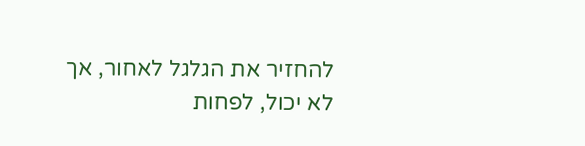להחזיר את הגלגל לאחור, אך לא יכול, לפחות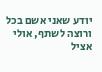יודע שאני אשם בכל ורוצה לשתף, אולי אציל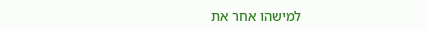למישהו אחר את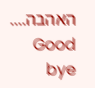האהבה.... Good bye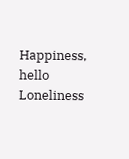Happiness, hello Loneliness